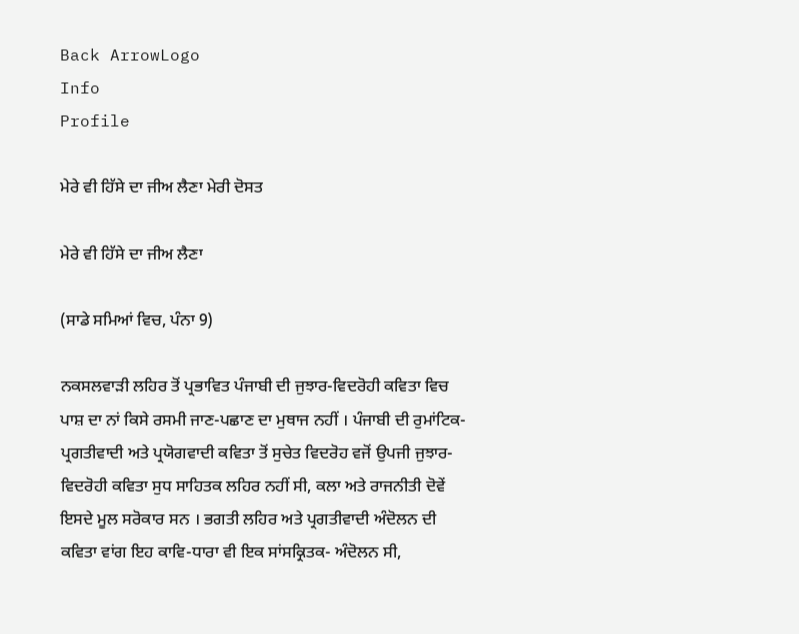Back ArrowLogo
Info
Profile

ਮੇਰੇ ਵੀ ਹਿੱਸੇ ਦਾ ਜੀਅ ਲੈਣਾ ਮੇਰੀ ਦੋਸਤ

ਮੇਰੇ ਵੀ ਹਿੱਸੇ ਦਾ ਜੀਅ ਲੈਣਾ

(ਸਾਡੇ ਸਮਿਆਂ ਵਿਚ, ਪੰਨਾ 9)

ਨਕਸਲਵਾੜੀ ਲਹਿਰ ਤੋਂ ਪ੍ਰਭਾਵਿਤ ਪੰਜਾਬੀ ਦੀ ਜੁਝਾਰ-ਵਿਦਰੋਹੀ ਕਵਿਤਾ ਵਿਚ ਪਾਸ਼ ਦਾ ਨਾਂ ਕਿਸੇ ਰਸਮੀ ਜਾਣ-ਪਛਾਣ ਦਾ ਮੁਥਾਜ ਨਹੀਂ । ਪੰਜਾਬੀ ਦੀ ਰੁਮਾਂਟਿਕ-ਪ੍ਰਗਤੀਵਾਦੀ ਅਤੇ ਪ੍ਰਯੋਗਵਾਦੀ ਕਵਿਤਾ ਤੋਂ ਸੁਚੇਤ ਵਿਦਰੋਹ ਵਜੋਂ ਉਪਜੀ ਜੁਝਾਰ-ਵਿਦਰੋਹੀ ਕਵਿਤਾ ਸੁਧ ਸਾਹਿਤਕ ਲਹਿਰ ਨਹੀਂ ਸੀ, ਕਲਾ ਅਤੇ ਰਾਜਨੀਤੀ ਦੋਵੇਂ ਇਸਦੇ ਮੂਲ ਸਰੋਕਾਰ ਸਨ । ਭਗਤੀ ਲਹਿਰ ਅਤੇ ਪ੍ਰਗਤੀਵਾਦੀ ਅੰਦੋਲਨ ਦੀ ਕਵਿਤਾ ਵਾਂਗ ਇਹ ਕਾਵਿ-ਧਾਰਾ ਵੀ ਇਕ ਸਾਂਸਕ੍ਰਿਤਕ- ਅੰਦੋਲਨ ਸੀ,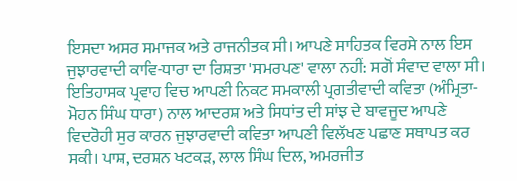ਇਸਦਾ ਅਸਰ ਸਮਾਜਕ ਅਤੇ ਰਾਜਨੀਤਕ ਸੀ। ਆਪਣੇ ਸਾਹਿਤਕ ਵਿਰਸੇ ਨਾਲ ਇਸ ਜੁਝਾਰਵਾਦੀ ਕਾਵਿ-ਧਾਰਾ ਦਾ ਰਿਸ਼ਤਾ 'ਸਮਰਪਣ' ਵਾਲਾ ਨਹੀਂ: ਸਗੋਂ ਸੰਵਾਦ ਵਾਲਾ ਸੀ। ਇਤਿਹਾਸਕ ਪ੍ਰਵਾਹ ਵਿਚ ਆਪਣੀ ਨਿਕਟ ਸਮਕਾਲੀ ਪ੍ਰਗਤੀਵਾਦੀ ਕਵਿਤਾ (ਅੰਮ੍ਰਿਤਾ- ਮੋਹਨ ਸਿੰਘ ਧਾਰਾ) ਨਾਲ ਆਦਰਸ਼ ਅਤੇ ਸਿਧਾਂਤ ਦੀ ਸਾਂਝ ਦੇ ਬਾਵਜੂਦ ਆਪਣੇ ਵਿਦਰੋਹੀ ਸੁਰ ਕਾਰਨ ਜੁਝਾਰਵਾਦੀ ਕਵਿਤਾ ਆਪਣੀ ਵਿਲੱਖਣ ਪਛਾਣ ਸਥਾਪਤ ਕਰ ਸਕੀ। ਪਾਸ਼, ਦਰਸ਼ਨ ਖਟਕੜ, ਲਾਲ ਸਿੰਘ ਦਿਲ, ਅਮਰਜੀਤ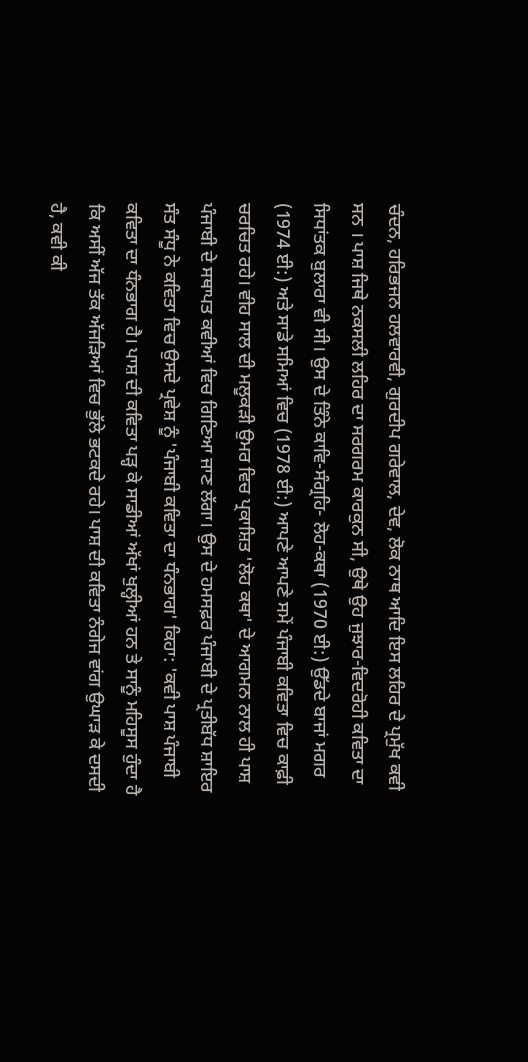ਚੰਦਨ, ਹਰਿਭਜਨ ਹਲਵਾਰਵੀ, ਗੁਰਦੀਪ ਗਰੇਵਾਲ, ਦੇਵ, ਲੋਕ ਨਾਥ ਆਦਿ ਇਸ ਲਹਿਰ ਦੇ ਪ੍ਰਮੁੱਖ ਕਵੀ ਸਨ । ਪਾਸ਼ ਜਿਥੇ ਨਕਸਲੀ ਲਹਿਰ ਦਾ ਸਰਗਰਮ ਕਾਰਕੁਨ ਸੀ, ਉਥੇ ਉਹ ਜੁਝਾਰ-ਵਿਦਰੋਹੀ ਕਵਿਤਾ ਦਾ ਸਿਧਾਂਤਕ ਬੁਲਾਰਾ ਵੀ ਸੀ। ਉਸ ਦੇ ਤਿੰਨੇ ਕਾਵਿ-ਸੰਗ੍ਰਹਿ- ਲੋਹ-ਕਥਾ (1970 ਈ:) ਉੱਡਦੇ ਬਾਜਾਂ ਮਗਰ (1974 ਈ:) ਅਤੇ ਸਾਡੇ ਸਮਿਆਂ ਵਿਚ (1978 ਈ:) ਆਪਣੇ ਆਪਣੇ ਸਮੇਂ ਪੰਜਾਬੀ ਕਵਿਤਾ ਵਿਚ ਕਾਫ਼ੀ ਚਰਚਿਤ ਰਹੇ। ਵੀਹ ਸਾਲ ਦੀ ਮਲੂਕੜੀ ਉਮਰ ਵਿਚ ਪ੍ਰਕਾਸ਼ਿਤ 'ਲੋਹ ਕਥਾ' ਦੇ ਆਗਮਨ ਨਾਲ ਹੀ ਪਾਸ਼ ਪੰਜਾਬੀ ਦੇ ਸਥਾਪਤ ਕਵੀਆਂ ਵਿਚ ਗਿਣਿਆ ਜਾਣ ਲੱਗਾ। ਉਸ ਦੇ ਹਮਸਫ਼ਰ ਪੰਜਾਬੀ ਦੇ ਪ੍ਰਤੀਬੱਧ ਸ਼ਾਇਰ ਸੰਤ ਸੰਧੂ ਨੇ ਕਵਿਤਾ ਵਿਚ ਉਸਦੇ ਪ੍ਰਵੇਸ਼ ਨੂੰ 'ਪੰਜਾਬੀ ਕਵਿਤਾ ਦਾ ਧੰਨਭਾਗ' ਕਿਹਾ: 'ਕਵੀ ਪਾਸ਼ ਪੰਜਾਬੀ ਕਵਿਤਾ ਦਾ ਧੰਨਭਾਗ ਹੈ। ਪਾਸ਼ ਦੀ ਕਵਿਤਾ ਪੜ੍ਹ ਕੇ ਸਾਡੀਆਂ ਅੱਖਾਂ ਖੁਲ੍ਹੀਆਂ ਹਨ ਤੇ ਸਾਨੂੰ ਮਹਿਸੂਸ ਹੁੰਦਾ ਹੈ ਕਿ ਅਸੀਂ ਅੱਜ ਤੱਕ ਅੱਜੜਿਆਂ ਵਿਚ ਭੁੱਲੇ ਭਟਕਦੇ ਰਹੇ। ਪਾਸ਼ ਦੀ ਕਵਿਤਾ ਨੰਗੇਜ ਵਾਂਗ ਉਘਾੜ ਕੇ ਦਸਦੀ ਹੈ, ਕਵੀ ਕੀ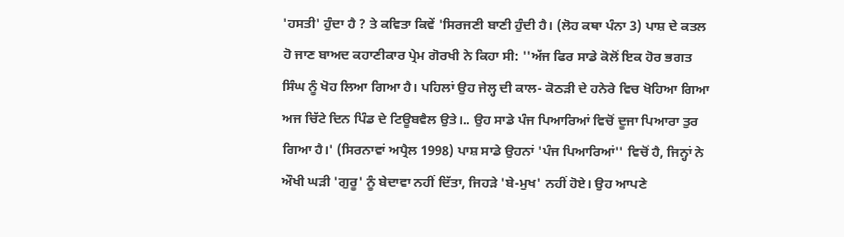'ਹਸਤੀ' ਹੁੰਦਾ ਹੈ ? ਤੇ ਕਵਿਤਾ ਕਿਵੇਂ 'ਸਿਰਜਣੀ ਬਾਣੀ ਹੁੰਦੀ ਹੈ। (ਲੋਹ ਕਥਾ ਪੰਨਾ 3) ਪਾਸ਼ ਦੇ ਕਤਲ ਹੋ ਜਾਣ ਬਾਅਦ ਕਹਾਣੀਕਾਰ ਪ੍ਰੇਮ ਗੋਰਖੀ ਨੇ ਕਿਹਾ ਸੀ: ''ਅੱਜ ਫਿਰ ਸਾਡੇ ਕੋਲੋਂ ਇਕ ਹੋਰ ਭਗਤ ਸਿੰਘ ਨੂੰ ਖੋਹ ਲਿਆ ਗਿਆ ਹੈ। ਪਹਿਲਾਂ ਉਹ ਜੇਲ੍ਹ ਦੀ ਕਾਲ- ਕੋਠੜੀ ਦੇ ਹਨੇਰੇ ਵਿਚ ਖੋਹਿਆ ਗਿਆ ਅਜ ਚਿੱਟੇ ਦਿਨ ਪਿੰਡ ਦੇ ਟਿਊਬਵੈਲ ਉਤੇ।.. ਉਹ ਸਾਡੇ ਪੰਜ ਪਿਆਰਿਆਂ ਵਿਚੋਂ ਦੂਜਾ ਪਿਆਰਾ ਤੁਰ ਗਿਆ ਹੈ।' (ਸਿਰਨਾਵਾਂ ਅਪ੍ਰੈਲ 1998) ਪਾਸ਼ ਸਾਡੇ ਉਹਨਾਂ 'ਪੰਜ ਪਿਆਰਿਆਂ'' ਵਿਚੋਂ ਹੈ, ਜਿਨ੍ਹਾਂ ਨੇ ਔਖੀ ਘੜੀ 'ਗੁਰੂ' ਨੂੰ ਬੇਦਾਵਾ ਨਹੀਂ ਦਿੱਤਾ, ਜਿਹੜੇ 'ਬੇ-ਮੁਖ' ਨਹੀਂ ਹੋਏ। ਉਹ ਆਪਣੇ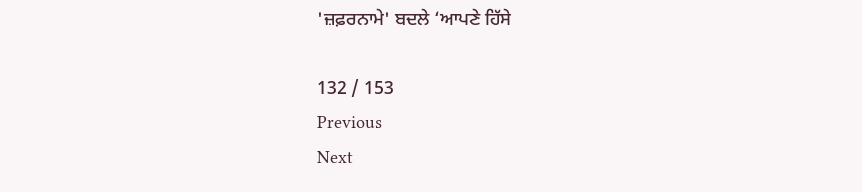'ਜ਼ਫ਼ਰਨਾਮੇ' ਬਦਲੇ ‘ਆਪਣੇ ਹਿੱਸੇ

132 / 153
Previous
Next